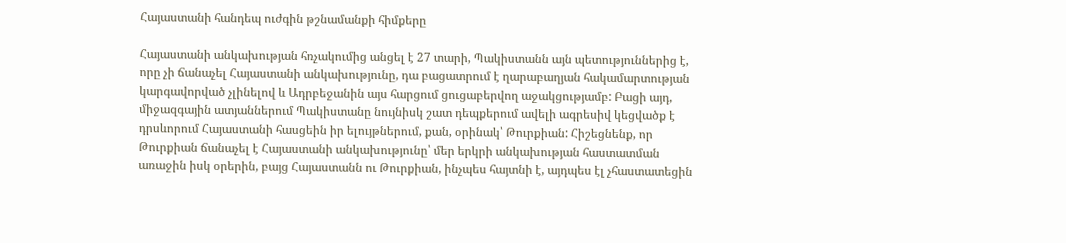Հայաստանի հանդեպ ուժգին թշնամանքի հիմքերը

Հայաստանի անկախության հռչակումից անցել է 27 տարի, Պակիստանն այն պետություններից է, որը չի ճանաչել Հայաստանի անկախությունը, դա բացատրում է ղարաբաղյան հակամարտության կարգավորված չլինելով և Ադրբեջանին այս հարցում ցուցաբերվող աջակցությամբ: Բացի այդ, միջազգային ատյաններում Պակիստանը նույնիսկ շատ դեպքերում ավելի ագրեսիվ կեցվածք է դրսևորում Հայաստանի հասցեին իր ելույթներում, քան, օրինակ՝ Թուրքիան: Հիշեցնենք, որ Թուրքիան ճանաչել է Հայաստանի անկախությունը՝ մեր երկրի անկախության հաստատման առաջին իսկ օրերին, բայց Հայաստանն ու Թուրքիան, ինչպես հայտնի է, այդպես էլ չհաստատեցին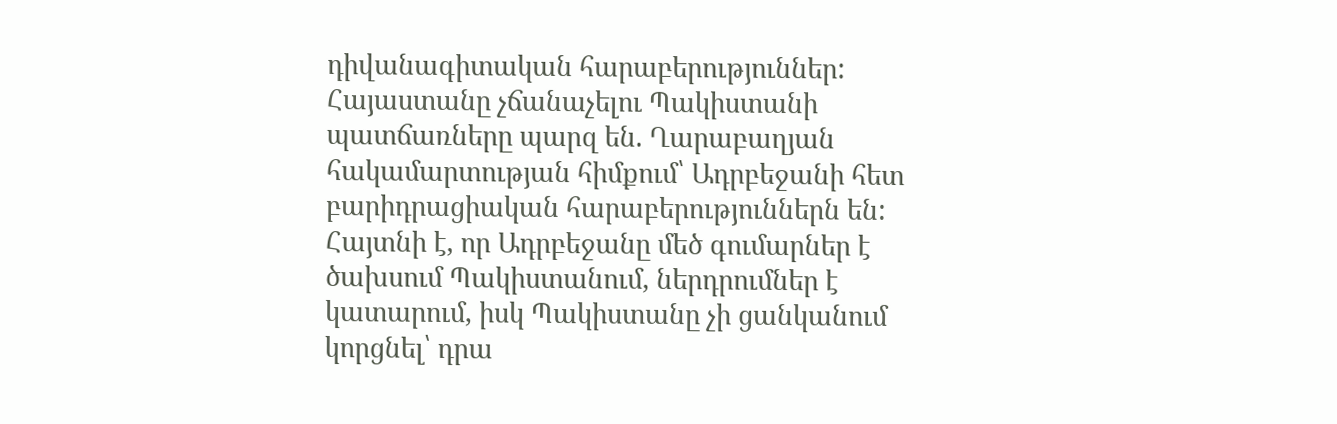դիվանագիտական հարաբերություններ: Հայաստանը չճանաչելու Պակիստանի պատճառները պարզ են. Ղարաբաղյան հակամարտության հիմքում՝ Ադրբեջանի հետ բարիդրացիական հարաբերություններն են: Հայտնի է, որ Ադրբեջանը մեծ գումարներ է ծախսում Պակիստանում, ներդրումներ է կատարում, իսկ Պակիստանը չի ցանկանում կորցնել՝ դրա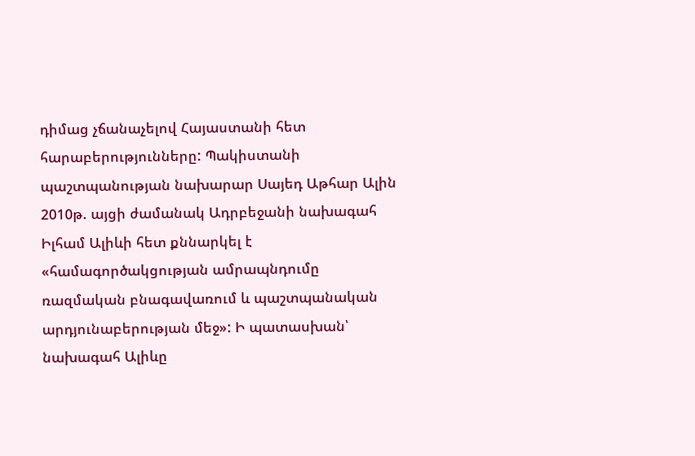դիմաց չճանաչելով Հայաստանի հետ հարաբերությունները: Պակիստանի պաշտպանության նախարար Սայեդ Աթհար Ալին 2010թ. այցի ժամանակ Ադրբեջանի նախագահ Իլհամ Ալիևի հետ քննարկել է «համագործակցության ամրապնդումը ռազմական բնագավառում և պաշտպանական արդյունաբերության մեջ»: Ի պատասխան՝ նախագահ Ալիևը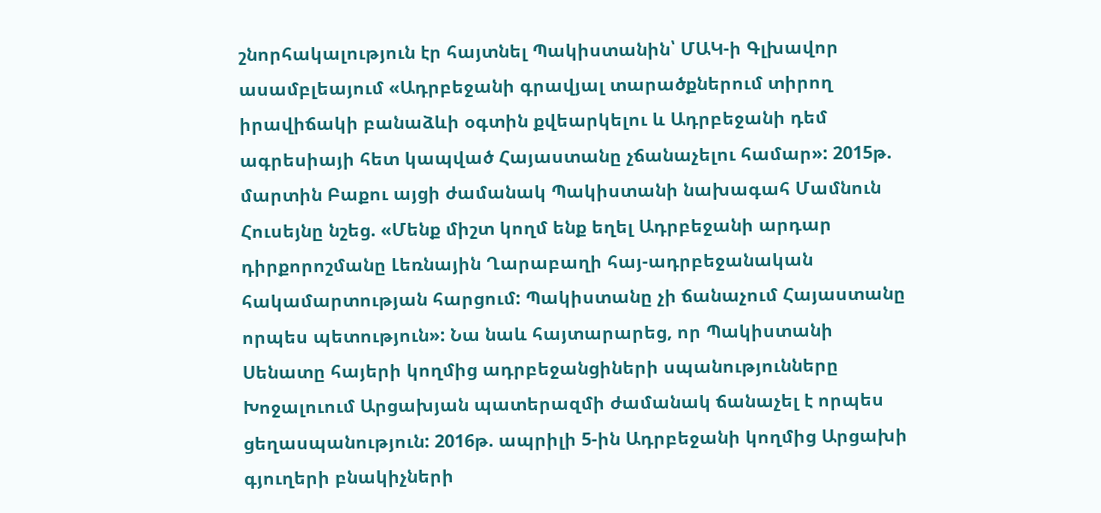շնորհակալություն էր հայտնել Պակիստանին՝ ՄԱԿ-ի Գլխավոր ասամբլեայում «Ադրբեջանի գրավյալ տարածքներում տիրող իրավիճակի բանաձևի օգտին քվեարկելու և Ադրբեջանի դեմ ագրեսիայի հետ կապված Հայաստանը չճանաչելու համար»: 2015թ. մարտին Բաքու այցի ժամանակ Պակիստանի նախագահ Մամնուն Հուսեյնը նշեց. «Մենք միշտ կողմ ենք եղել Ադրբեջանի արդար դիրքորոշմանը Լեռնային Ղարաբաղի հայ-ադրբեջանական հակամարտության հարցում: Պակիստանը չի ճանաչում Հայաստանը որպես պետություն»: Նա նաև հայտարարեց, որ Պակիստանի Սենատը հայերի կողմից ադրբեջանցիների սպանությունները Խոջալուում Արցախյան պատերազմի ժամանակ ճանաչել է որպես ցեղասպանություն: 2016թ. ապրիլի 5-ին Ադրբեջանի կողմից Արցախի գյուղերի բնակիչների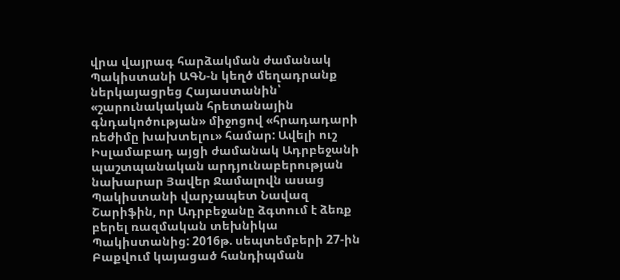վրա վայրագ հարձակման ժամանակ Պակիստանի ԱԳՆ-ն կեղծ մեղադրանք ներկայացրեց Հայաստանին՝ «շարունակական հրետանային գնդակոծության» միջոցով «հրադադարի ռեժիմը խախտելու» համար: Ավելի ուշ Իսլամաբադ այցի ժամանակ Ադրբեջանի պաշտպանական արդյունաբերության նախարար Յավեր Ջամալովն ասաց Պակիստանի վարչապետ Նավազ Շարիֆին, որ Ադրբեջանը ձգտում է ձեռք բերել ռազմական տեխնիկա Պակիստանից: 2016թ. սեպտեմբերի 27-ին Բաքվում կայացած հանդիպման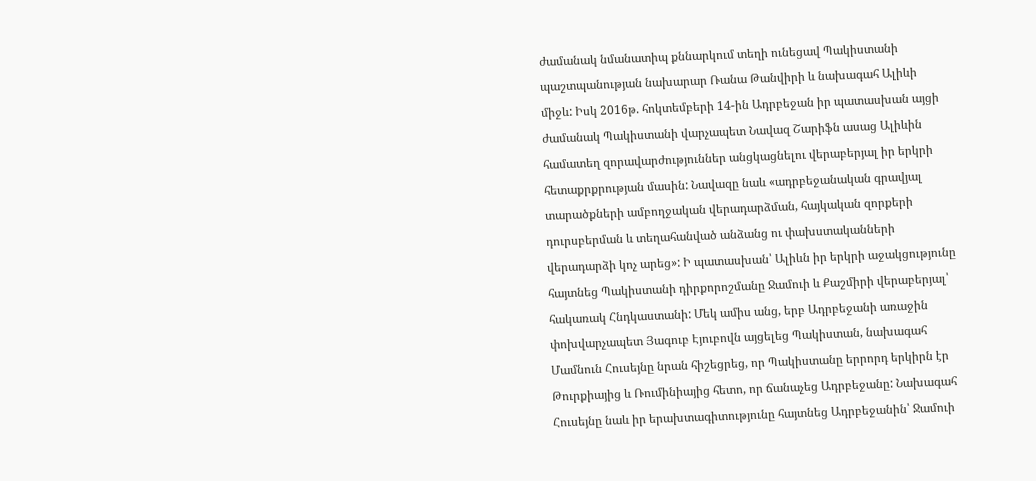ժամանակ նմանատիպ քննարկում տեղի ունեցավ Պակիստանի պաշտպանության նախարար Ռանա Թանվիրի և նախագահ Ալիևի միջև: Իսկ 2016թ. հոկտեմբերի 14-ին Ադրբեջան իր պատասխան այցի ժամանակ Պակիստանի վարչապետ Նավազ Շարիֆն ասաց Ալիևին համատեղ զորավարժություններ անցկացնելու վերաբերյալ իր երկրի հետաքրքրության մասին: Նավազը նաև «ադրբեջանական գրավյալ տարածքների ամբողջական վերադարձման, հայկական զորքերի դուրսբերման և տեղահանված անձանց ու փախստականների վերադարձի կոչ արեց»: Ի պատասխան՝ Ալիևն իր երկրի աջակցությունը հայտնեց Պակիստանի դիրքորոշմանը Ջամուի և Քաշմիրի վերաբերյալ՝ հակառակ Հնդկաստանի: Մեկ ամիս անց, երբ Ադրբեջանի առաջին փոխվարչապետ Յագուբ Էյուբովն այցելեց Պակիստան, նախագահ Մամնուն Հուսեյնը նրան հիշեցրեց, որ Պակիստանը երրորդ երկիրն էր Թուրքիայից և Ռումինիայից հետո, որ ճանաչեց Ադրբեջանը: Նախագահ Հուսեյնը նաև իր երախտագիտությունը հայտնեց Ադրբեջանին՝ Ջամուի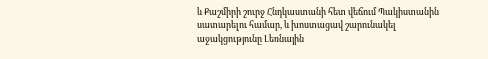և Քաշմիրի շուրջ Հնդկաստանի հետ վեճում Պակիստանին սատարելու համար, և խոստացավ շարունակել աջակցությունը Լեռնային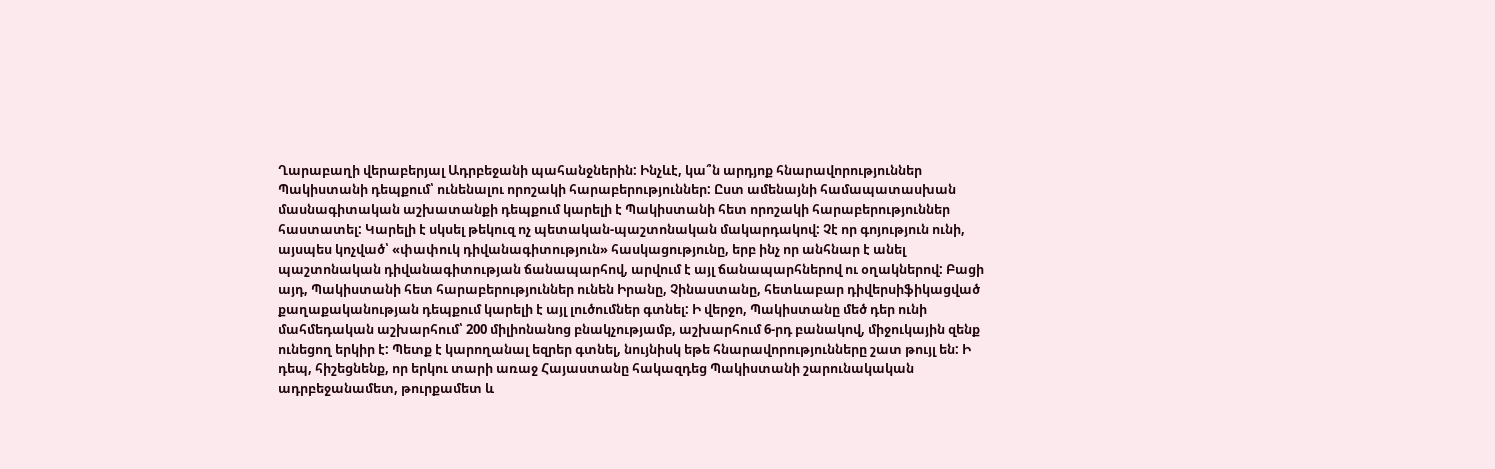Ղարաբաղի վերաբերյալ Ադրբեջանի պահանջներին: Ինչևէ, կա՞ն արդյոք հնարավորություններ Պակիստանի դեպքում՝ ունենալու որոշակի հարաբերություններ: Ըստ ամենայնի համապատասխան մասնագիտական աշխատանքի դեպքում կարելի է Պակիստանի հետ որոշակի հարաբերություններ հաստատել: Կարելի է սկսել թեկուզ ոչ պետական-պաշտոնական մակարդակով: Չէ որ գոյություն ունի, այսպես կոչված՝ «փափուկ դիվանագիտություն» հասկացությունը, երբ ինչ որ անհնար է անել պաշտոնական դիվանագիտության ճանապարհով, արվում է այլ ճանապարհներով ու օղակներով: Բացի այդ, Պակիստանի հետ հարաբերություններ ունեն Իրանը, Չինաստանը, հետևաբար դիվերսիֆիկացված քաղաքականության դեպքում կարելի է այլ լուծումներ գտնել: Ի վերջո, Պակիստանը մեծ դեր ունի մահմեդական աշխարհում՝ 200 միլիոնանոց բնակչությամբ, աշխարհում 6-րդ բանակով, միջուկային զենք ունեցող երկիր է: Պետք է կարողանալ եզրեր գտնել, նույնիսկ եթե հնարավորությունները շատ թույլ են: Ի դեպ, հիշեցնենք, որ երկու տարի առաջ Հայաստանը հակազդեց Պակիստանի շարունակական ադրբեջանամետ, թուրքամետ և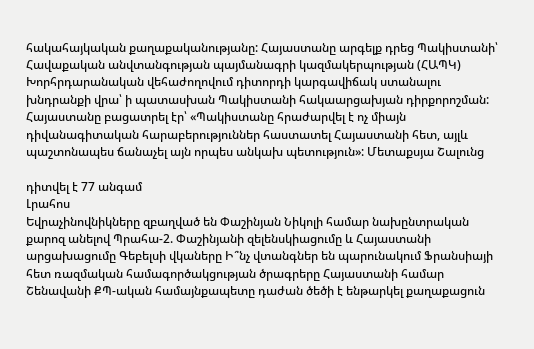հակահայկական քաղաքականությանը: Հայաստանը արգելք դրեց Պակիստանի՝ Հավաքական անվտանգության պայմանագրի կազմակերպության (ՀԱՊԿ) Խորհրդարանական վեհաժողովում դիտորդի կարգավիճակ ստանալու խնդրանքի վրա՝ ի պատասխան Պակիստանի հակաարցախյան դիրքորոշման: Հայաստանը բացատրել էր՝ «Պակիստանը հրաժարվել է ոչ միայն դիվանագիտական հարաբերություններ հաստատել Հայաստանի հետ, այլև պաշտոնապես ճանաչել այն որպես անկախ պետություն»: Մետաքսյա Շալունց

դիտվել է 77 անգամ
Լրահոս
Եվրաչինովնիկները զբաղված են Փաշինյան Նիկոլի համար նախընտրական քարոզ անելով Պրահա-2. Փաշինյանի զելենսկիացումը և Հայաստանի արցախացումը Գեբելսի վկաները Ի՞նչ վտանգներ են պարունակում Ֆրանսիայի հետ ռազմական համագործակցության ծրագրերը Հայաստանի համար Շենավանի ՔՊ-ական համայնքապետը դաժան ծեծի է ենթարկել քաղաքացուն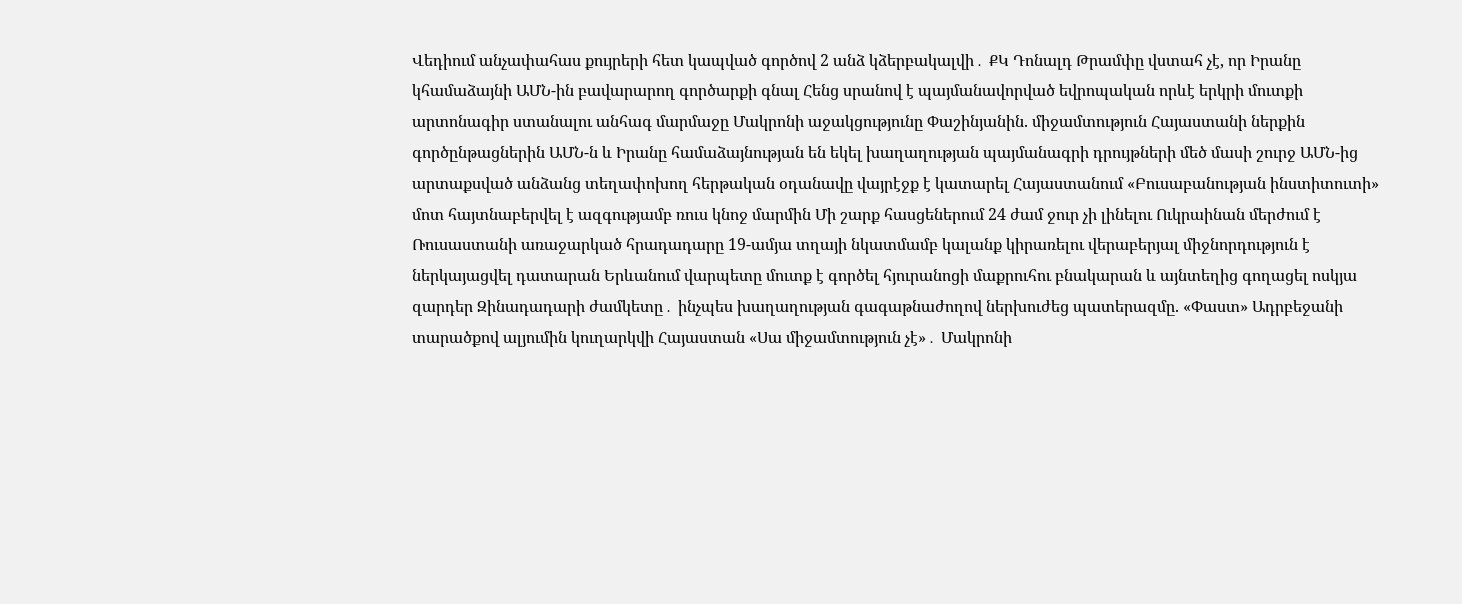Վեդիում անչափահաս քույրերի հետ կապված գործով 2 անձ կձերբակալվի․ ՔԿ Դոնալդ Թրամփը վստահ չէ, որ Իրանը կհամաձայնի ԱՄՆ-ին բավարարող գործարքի գնալ Հենց սրանով է պայմանավորված եվրոպական որևէ երկրի մուտքի արտոնագիր ստանալու անհագ մարմաջը Մակրոնի աջակցությունը Փաշինյանին. միջամտություն Հայաստանի ներքին գործընթացներին ԱՄՆ-ն և Իրանը համաձայնության են եկել խաղաղության պայմանագրի դրույթների մեծ մասի շուրջ ԱՄՆ-ից արտաքսված անձանց տեղափոխող հերթական օդանավը վայրէջք է կատարել Հայաստանում «Բուսաբանության ինստիտուտի» մոտ հայտնաբերվել է ազգությամբ ռուս կնոջ մարմին Մի շարք հասցեներում 24 ժամ ջուր չի լինելու Ուկրաինան մերժում է Ռուսաստանի առաջարկած հրադադարը 19-ամյա տղայի նկատմամբ կալանք կիրառելու վերաբերյալ միջնորդություն է ներկայացվել դատարան Երևանում վարպետը մուտք է գործել հյուրանոցի մաքրուհու բնակարան և այնտեղից գողացել ոսկյա զարդեր Զինադադարի ժամկետը․ ինչպես խաղաղության գագաթնաժողով ներխուժեց պատերազմը. «Փաստ» Ադրբեջանի տարածքով ալյումին կուղարկվի Հայաստան «Սա միջամտություն չէ»․ Մակրոնի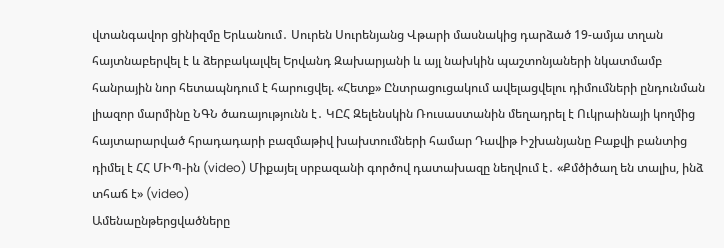վտանգավոր ցինիզմը Երևանում․ Սուրեն Սուրենյանց Վթարի մասնակից դարձած 19-ամյա տղան հայտնաբերվել է և ձերբակալվել Երվանդ Զախարյանի և այլ նախկին պաշտոնյաների նկատմամբ հանրային նոր հետապնդում է հարուցվել. «Հետք» Ընտրացուցակում ավելացվելու դիմումների ընդունման լիազոր մարմինը ՆԳՆ ծառայությունն է․ ԿԸՀ Զելենսկին Ռուսաստանին մեղադրել է Ուկրաինայի կողմից հայտարարված հրադադարի բազմաթիվ խախտումների համար Դավիթ Իշխանյանը Բաքվի բանտից դիմել է ՀՀ ՄԻՊ-ին (video) Միքայել սրբազանի գործով դատախազը նեղվում է․ «Քմծիծաղ են տալիս, ինձ տհաճ է» (video)
Ամենաընթերցվածները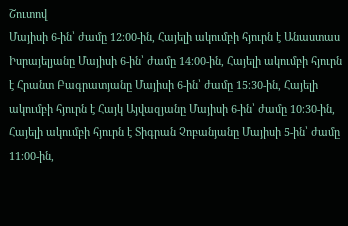Շուտով
Մայիսի 6-ին՝ ժամը 12։00-ին, Հայելի ակումբի հյուրն է Անաստաս Իսրայելյանը Մայիսի 6-ին՝ ժամը 14։00-ին, Հայելի ակումբի հյուրն է Հրանտ Բագրատյանը Մայիսի 6-ին՝ ժամը 15։30-ին, Հայելի ակումբի հյուրն է Հայկ Այվազյանը Մայիսի 6-ին՝ ժամը 10։30-ին, Հայելի ակումբի հյուրն է Տիգրան Չոբանյանը Մայիսի 5-ին՝ ժամը 11։00-ին,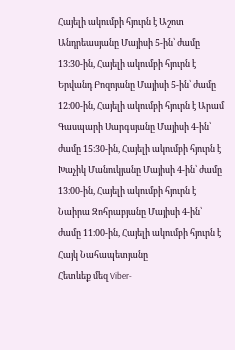Հայելի ակումբի հյուրն է Աշոտ Անդրեասյանը Մայիսի 5-ին՝ ժամը 13։30-ին, Հայելի ակումբի հյուրն է Երվանդ Բոզոյանը Մայիսի 5-ին՝ ժամը 12։00-ին, Հայելի ակումբի հյուրն է Արամ Գասպարի Սարգսյանը Մայիսի 4-ին՝ ժամը 15։30-ին, Հայելի ակումբի հյուրն է Խաչիկ Մանուկյանը Մայիսի 4-ին՝ ժամը 13։00-ին, Հայելի ակումբի հյուրն է Նաիրա Զոհրաբյանը Մայիսի 4-ին՝ ժամը 11։00-ին, Հայելի ակումբի հյուրն է Հայկ Նահապետյանը
Հետևեք մեզ Viber-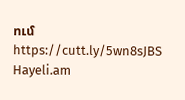ում https://cutt.ly/5wn8sJBS
Hayeli.am